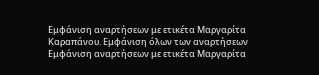Εμφάνιση αναρτήσεων με ετικέτα Μαργαρίτα Καραπάνου. Εμφάνιση όλων των αναρτήσεων
Εμφάνιση αναρτήσεων με ετικέτα Μαργαρίτα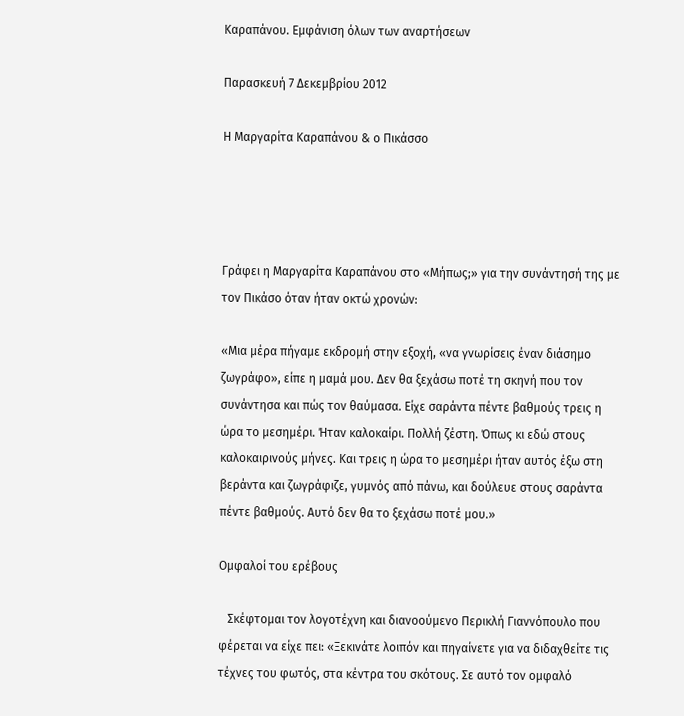Καραπάνου. Εμφάνιση όλων των αναρτήσεων

Παρασκευή 7 Δεκεμβρίου 2012

Η Μαργαρίτα Καραπάνου & ο Πικάσσο




Γράφει η Μαργαρίτα Καραπάνου στο «Μήπως;» για την συνάντησή της με τον Πικάσο όταν ήταν οκτώ χρονών:

«Μια μέρα πήγαμε εκδρομή στην εξοχή, «να γνωρίσεις έναν διάσημο ζωγράφο», είπε η μαμά μου. Δεν θα ξεχάσω ποτέ τη σκηνή που τον συνάντησα και πώς τον θαύμασα. Είχε σαράντα πέντε βαθμούς τρεις η ώρα το μεσημέρι. Ήταν καλοκαίρι. Πολλή ζέστη. Όπως κι εδώ στους καλοκαιρινούς μήνες. Και τρεις η ώρα το μεσημέρι ήταν αυτός έξω στη βεράντα και ζωγράφιζε, γυμνός από πάνω, και δούλευε στους σαράντα πέντε βαθμούς. Αυτό δεν θα το ξεχάσω ποτέ μου.»

Ομφαλοί του ερέβους

   Σκέφτομαι τον λογοτέχνη και διανοούμενο Περικλή Γιαννόπουλο που φέρεται να είχε πει: «Ξεκινάτε λοιπόν και πηγαίνετε για να διδαχθείτε τις τέχνες του φωτός, στα κέντρα του σκότους. Σε αυτό τον ομφαλό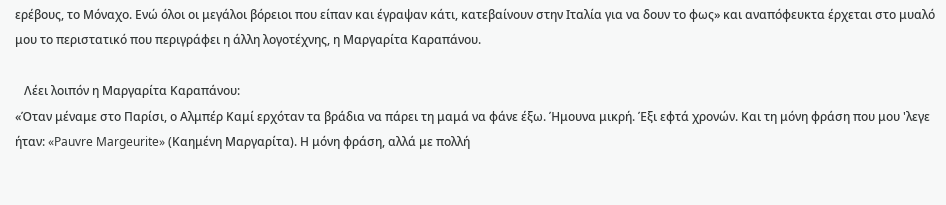ερέβους, το Μόναχο. Ενώ όλοι οι μεγάλοι βόρειοι που είπαν και έγραψαν κάτι, κατεβαίνουν στην Ιταλία για να δουν το φως» και αναπόφευκτα έρχεται στο μυαλό μου το περιστατικό που περιγράφει η άλλη λογοτέχνης, η Μαργαρίτα Καραπάνου.

   Λέει λοιπόν η Μαργαρίτα Καραπάνου:
«Όταν μέναμε στο Παρίσι, ο Αλμπέρ Καμί ερχόταν τα βράδια να πάρει τη μαμά να φάνε έξω. Ήμουνα μικρή. Έξι εφτά χρονών. Και τη μόνη φράση που μου 'λεγε ήταν: «Pauvre Margeurite» (Καημένη Μαργαρίτα). Η μόνη φράση, αλλά με πολλή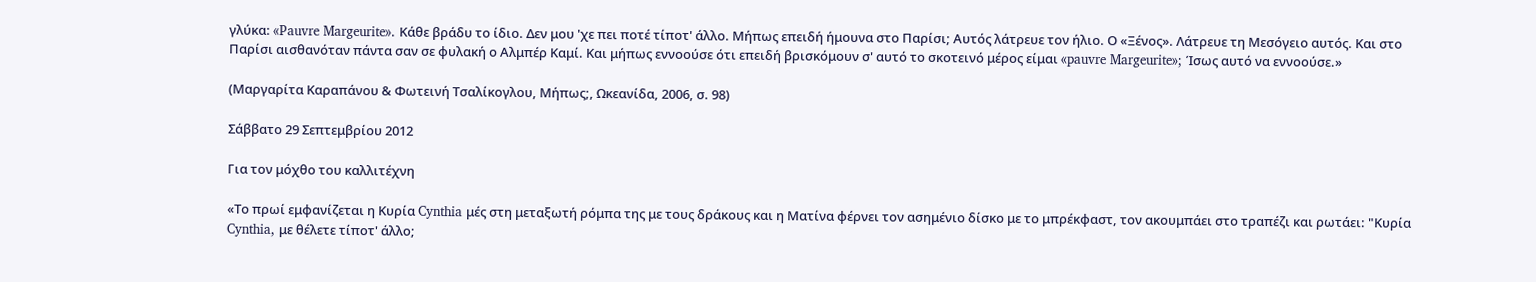γλύκα: «Pauvre Margeurite». Κάθε βράδυ το ίδιο. Δεν μου 'χε πει ποτέ τίποτ' άλλο. Μήπως επειδή ήμουνα στο Παρίσι; Αυτός λάτρευε τον ήλιο. Ο «Ξένος». Λάτρευε τη Μεσόγειο αυτός. Και στο Παρίσι αισθανόταν πάντα σαν σε φυλακή ο Αλμπέρ Καμί. Και μήπως εννοούσε ότι επειδή βρισκόμουν σ' αυτό το σκοτεινό μέρος είμαι «pauvre Margeurite»; Ίσως αυτό να εννοούσε.»

(Μαργαρίτα Καραπάνου & Φωτεινή Τσαλίκογλου, Μήπως;, Ωκεανίδα, 2006, σ. 98)

Σάββατο 29 Σεπτεμβρίου 2012

Για τον μόχθο του καλλιτέχνη

«Το πρωί εμφανίζεται η Κυρία Cynthia μές στη μεταξωτή ρόμπα της με τους δράκους και η Ματίνα φέρνει τον ασημένιο δίσκο με το μπρέκφαστ, τον ακουμπάει στο τραπέζι και ρωτάει: "Κυρία Cynthia, με θέλετε τίποτ' άλλο;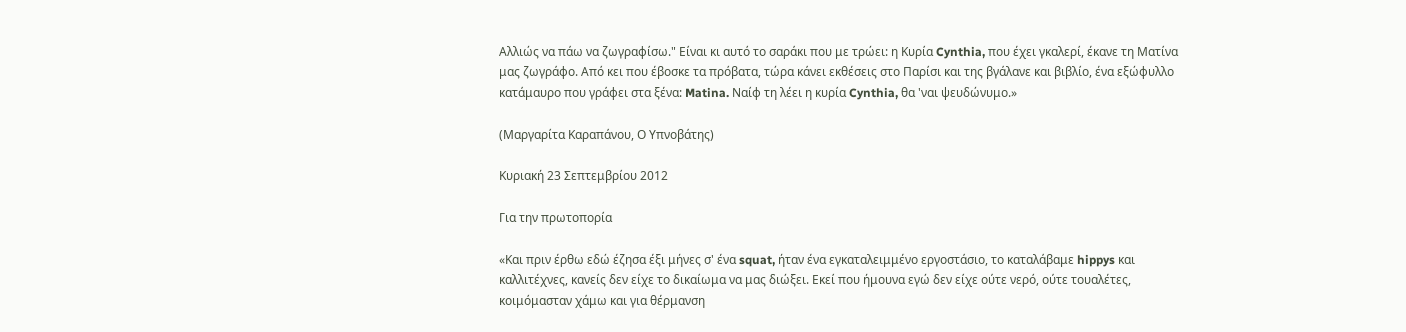Αλλιώς να πάω να ζωγραφίσω." Είναι κι αυτό το σαράκι που με τρώει: η Κυρία Cynthia, που έχει γκαλερί, έκανε τη Ματίνα μας ζωγράφο. Από κει που έβοσκε τα πρόβατα, τώρα κάνει εκθέσεις στο Παρίσι και της βγάλανε και βιβλίο, ένα εξώφυλλο κατάμαυρο που γράφει στα ξένα: Matina. Ναίφ τη λέει η κυρία Cynthia, θα 'ναι ψευδώνυμο.»

(Μαργαρίτα Καραπάνου, Ο Υπνοβάτης)

Κυριακή 23 Σεπτεμβρίου 2012

Για την πρωτοπορία

«Και πριν έρθω εδώ έζησα έξι μήνες σ' ένα squat, ήταν ένα εγκαταλειμμένο εργοστάσιο, το καταλάβαμε hippys και καλλιτέχνες, κανείς δεν είχε το δικαίωμα να μας διώξει. Εκεί που ήμουνα εγώ δεν είχε ούτε νερό, ούτε τουαλέτες, κοιμόμασταν χάμω και για θέρμανση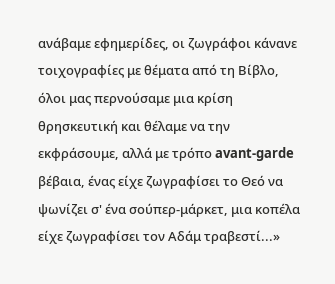ανάβαμε εφημερίδες, οι ζωγράφοι κάνανε τοιχογραφίες με θέματα από τη Βίβλο, όλοι μας περνούσαμε μια κρίση θρησκευτική και θέλαμε να την εκφράσουμε, αλλά με τρόπο avant-garde βέβαια, ένας είχε ζωγραφίσει το Θεό να ψωνίζει σ' ένα σούπερ-μάρκετ, μια κοπέλα είχε ζωγραφίσει τον Αδάμ τραβεστί...»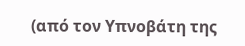(από τον Υπνοβάτη της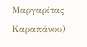Μαργαρίτας Καραπάνου)